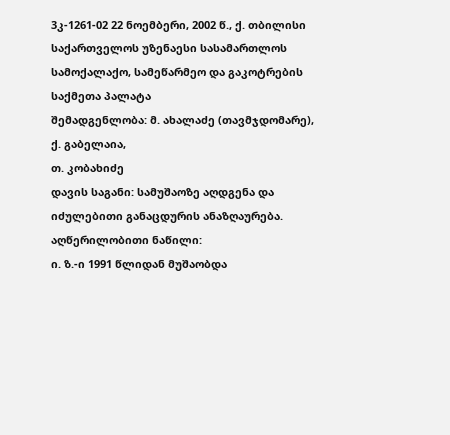3კ-1261-02 22 ნოემბერი, 2002 წ., ქ. თბილისი
საქართველოს უზენაესი სასამართლოს სამოქალაქო, სამეწარმეო და გაკოტრების საქმეთა პალატა
შემადგენლობა: მ. ახალაძე (თავმჯდომარე),
ქ. გაბელაია,
თ. კობახიძე
დავის საგანი: სამუშაოზე აღდგენა და იძულებითი განაცდურის ანაზღაურება.
აღწერილობითი ნაწილი:
ი. ზ.-ი 1991 წლიდან მუშაობდა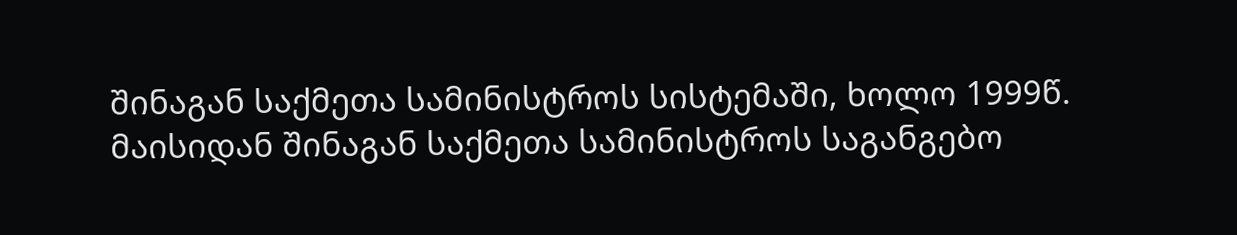შინაგან საქმეთა სამინისტროს სისტემაში, ხოლო 1999წ. მაისიდან შინაგან საქმეთა სამინისტროს საგანგებო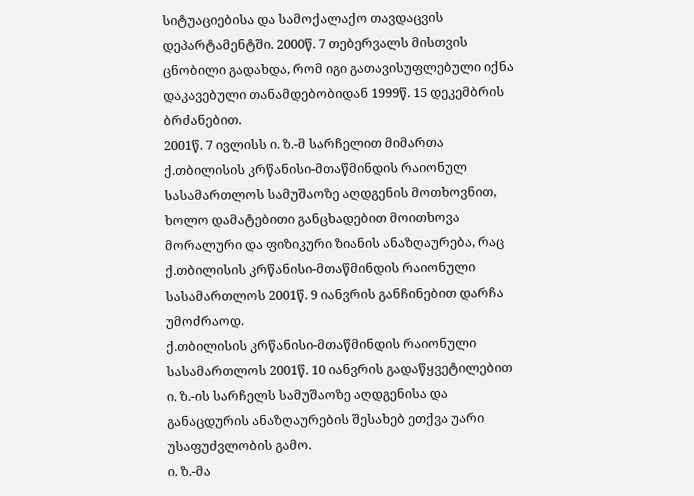სიტუაციებისა და სამოქალაქო თავდაცვის დეპარტამენტში. 2000წ. 7 თებერვალს მისთვის ცნობილი გადახდა, რომ იგი გათავისუფლებული იქნა დაკავებული თანამდებობიდან 1999წ. 15 დეკემბრის ბრძანებით.
2001წ. 7 ივლისს ი. ზ.-მ სარჩელით მიმართა ქ.თბილისის კრწანისი-მთაწმინდის რაიონულ სასამართლოს სამუშაოზე აღდგენის მოთხოვნით, ხოლო დამატებითი განცხადებით მოითხოვა მორალური და ფიზიკური ზიანის ანაზღაურება, რაც ქ.თბილისის კრწანისი-მთაწმინდის რაიონული სასამართლოს 2001წ. 9 იანვრის განჩინებით დარჩა უმოძრაოდ.
ქ.თბილისის კრწანისი-მთაწმინდის რაიონული სასამართლოს 2001წ. 10 იანვრის გადაწყვეტილებით ი. ზ.-ის სარჩელს სამუშაოზე აღდგენისა და განაცდურის ანაზღაურების შესახებ ეთქვა უარი უსაფუძვლობის გამო.
ი. ზ.-მა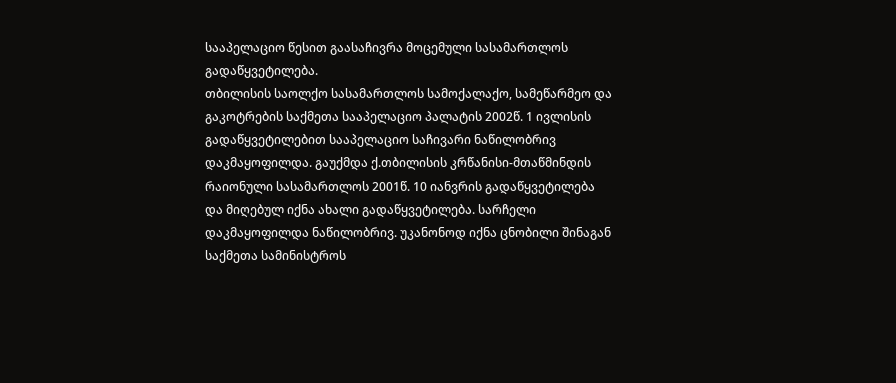სააპელაციო წესით გაასაჩივრა მოცემული სასამართლოს გადაწყვეტილება.
თბილისის საოლქო სასამართლოს სამოქალაქო, სამეწარმეო და გაკოტრების საქმეთა სააპელაციო პალატის 2002წ. 1 ივლისის გადაწყვეტილებით სააპელაციო საჩივარი ნაწილობრივ დაკმაყოფილდა. გაუქმდა ქ.თბილისის კრწანისი-მთაწმინდის რაიონული სასამართლოს 2001წ. 10 იანვრის გადაწყვეტილება და მიღებულ იქნა ახალი გადაწყვეტილება. სარჩელი დაკმაყოფილდა ნაწილობრივ. უკანონოდ იქნა ცნობილი შინაგან საქმეთა სამინისტროს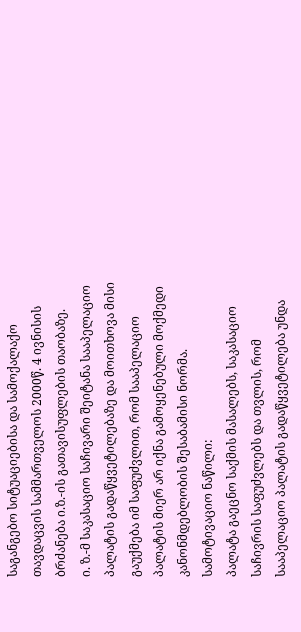საგანგებო სიტუაციებისა და სამოქალაქო თავდაცვის სამმართველოს 2000წ. 4 ივნისის ბრძანება ი.ზ.-ის გათავისუფლების თაობაზე.
ი. ზ.-მ საკასაციო საჩივარი შეიტანა სააპელაციო პალატის გადაწყვეტილებაზე და მოითხოვა მისი გაუქმება იმ საფუძვლით, რომ სააპელაციო პალატის მიერ არ იქნა გამოყენებული მოქმედი კანონმდებლობის შესაბამისი ნორმა.
სამოტივაციო ნაწილი:
პალატა გაეცნო საქმის მასალებს, საკასაციო საჩივრის საფუძვლებს და თვლის, რომ სააპელაციო პალატის გადაწყვეტილება უნდა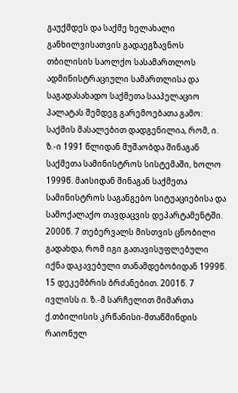გაუქმდეს და საქმე ხელახალი განხილვისათვის გადაეგზავნოს თბილისის საოლქო სასამართლოს ადმინისტრაციული სამართლისა და საგადასახადო საქმეთა სააპელაციო პალატას შემდეგ გარემოებათა გამო:
საქმის მასალებით დადგენილია, რომ, ი. ზ.-ი 1991 წლიდან მუშაობდა შინაგან საქმეთა სამინისტროს სისტემაში, ხოლო 1999წ. მაისიდან შინაგან საქმეთა სამინისტროს საგანგებო სიტუაციებისა და სამოქალაქო თავდაცვის დეპარტამენტში. 2000წ. 7 თებერვალს მისთვის ცნობილი გადახდა, რომ იგი გათავისუფლებული იქნა დაკავებული თანამდებობიდან 1999წ. 15 დეკემბრის ბრძანებით. 2001წ. 7 ივლისს ი. ზ.-მ სარჩელით მიმართა ქ.თბილისის კრწანისი-მთაწმინდის რაიონულ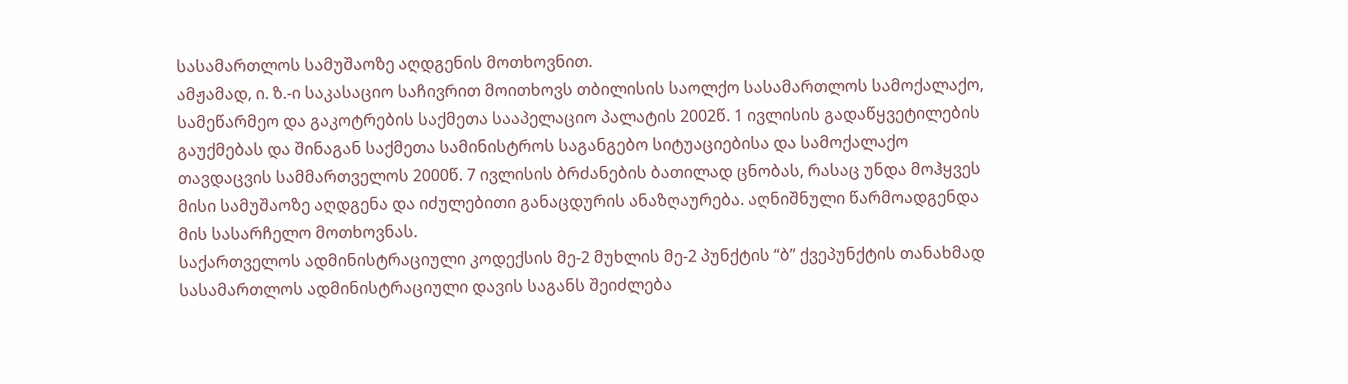სასამართლოს სამუშაოზე აღდგენის მოთხოვნით.
ამჟამად, ი. ზ.-ი საკასაციო საჩივრით მოითხოვს თბილისის საოლქო სასამართლოს სამოქალაქო, სამეწარმეო და გაკოტრების საქმეთა სააპელაციო პალატის 2002წ. 1 ივლისის გადაწყვეტილების გაუქმებას და შინაგან საქმეთა სამინისტროს საგანგებო სიტუაციებისა და სამოქალაქო თავდაცვის სამმართველოს 2000წ. 7 ივლისის ბრძანების ბათილად ცნობას, რასაც უნდა მოჰყვეს მისი სამუშაოზე აღდგენა და იძულებითი განაცდურის ანაზღაურება. აღნიშნული წარმოადგენდა მის სასარჩელო მოთხოვნას.
საქართველოს ადმინისტრაციული კოდექსის მე-2 მუხლის მე-2 პუნქტის “ბ” ქვეპუნქტის თანახმად სასამართლოს ადმინისტრაციული დავის საგანს შეიძლება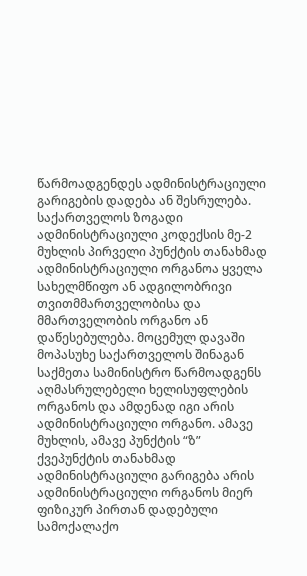წარმოადგენდეს ადმინისტრაციული გარიგების დადება ან შესრულება.
საქართველოს ზოგადი ადმინისტრაციული კოდექსის მე-2 მუხლის პირველი პუნქტის თანახმად ადმინისტრაციული ორგანოა ყველა სახელმწიფო ან ადგილობრივი თვითმმართველობისა და მმართველობის ორგანო ან დაწესებულება. მოცემულ დავაში მოპასუხე საქართველოს შინაგან საქმეთა სამინისტრო წარმოადგენს აღმასრულებელი ხელისუფლების ორგანოს და ამდენად იგი არის ადმინისტრაციული ორგანო. ამავე მუხლის, ამავე პუნქტის “ზ” ქვეპუნქტის თანახმად ადმინისტრაციული გარიგება არის ადმინისტრაციული ორგანოს მიერ ფიზიკურ პირთან დადებული სამოქალაქო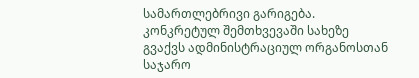სამართლებრივი გარიგება. კონკრეტულ შემთხვევაში სახეზე გვაქვს ადმინისტრაციულ ორგანოსთან საჯარო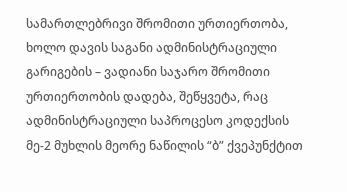სამართლებრივი შრომითი ურთიერთობა, ხოლო დავის საგანი ადმინისტრაციული გარიგების – ვადიანი საჯარო შრომითი ურთიერთობის დადება, შეწყვეტა, რაც ადმინისტრაციული საპროცესო კოდექსის მე-2 მუხლის მეორე ნაწილის “ბ” ქვეპუნქტით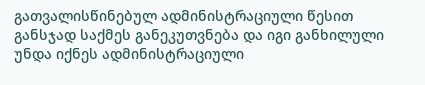გათვალისწინებულ ადმინისტრაციული წესით განსჯად საქმეს განეკუთვნება და იგი განხილული უნდა იქნეს ადმინისტრაციული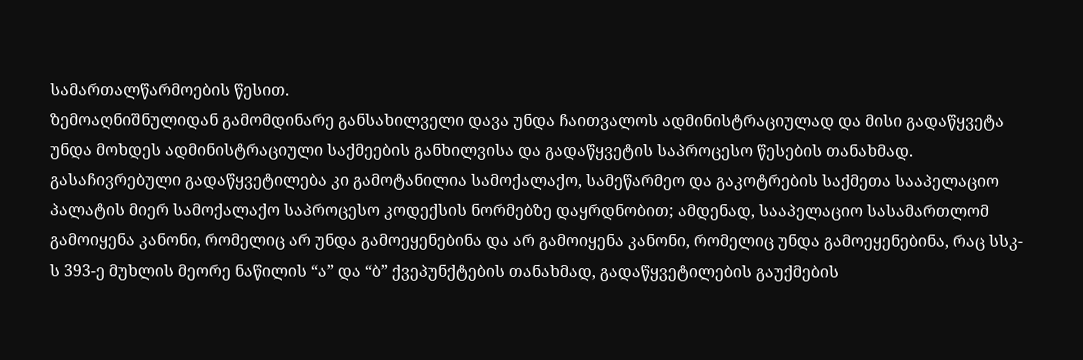სამართალწარმოების წესით.
ზემოაღნიშნულიდან გამომდინარე განსახილველი დავა უნდა ჩაითვალოს ადმინისტრაციულად და მისი გადაწყვეტა უნდა მოხდეს ადმინისტრაციული საქმეების განხილვისა და გადაწყვეტის საპროცესო წესების თანახმად. გასაჩივრებული გადაწყვეტილება კი გამოტანილია სამოქალაქო, სამეწარმეო და გაკოტრების საქმეთა სააპელაციო პალატის მიერ სამოქალაქო საპროცესო კოდექსის ნორმებზე დაყრდნობით; ამდენად, სააპელაციო სასამართლომ გამოიყენა კანონი, რომელიც არ უნდა გამოეყენებინა და არ გამოიყენა კანონი, რომელიც უნდა გამოეყენებინა, რაც სსკ-ს 393-ე მუხლის მეორე ნაწილის “ა” და “ბ” ქვეპუნქტების თანახმად, გადაწყვეტილების გაუქმების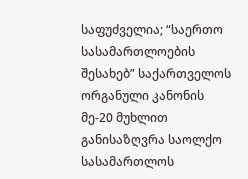საფუძველია; “საერთო სასამართლოების შესახებ” საქართველოს ორგანული კანონის მე-20 მუხლით განისაზღვრა საოლქო სასამართლოს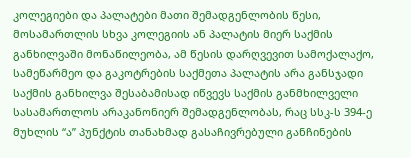კოლეგიები და პალატები მათი შემადგენლობის წესი, მოსამართლის სხვა კოლეგიის ან პალატის მიერ საქმის განხილვაში მონაწილეობა, ამ წესის დარღვევით სამოქალაქო, სამეწარმეო და გაკოტრების საქმეთა პალატის არა განსჯადი საქმის განხილვა შესაბამისად იწვევს საქმის განმხილველი სასამართლოს არაკანონიერ შემადგენლობას, რაც სსკ-ს 394-ე მუხლის “ა” პუნქტის თანახმად გასაჩივრებული განჩინების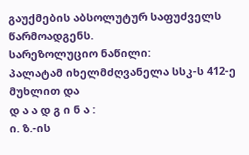გაუქმების აბსოლუტურ საფუძველს წარმოადგენს.
სარეზოლუციო ნაწილი:
პალატამ იხელმძღვანელა სსკ-ს 412-ე მუხლით და
დ ა ა დ გ ი ნ ა :
ი. ზ.-ის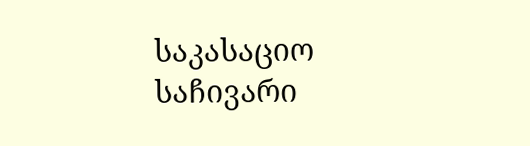საკასაციო საჩივარი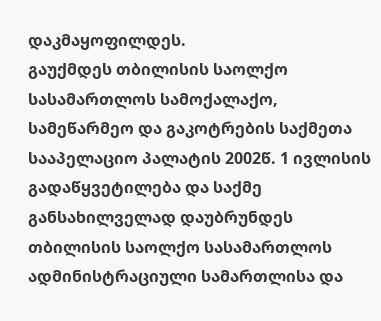დაკმაყოფილდეს.
გაუქმდეს თბილისის საოლქო სასამართლოს სამოქალაქო, სამეწარმეო და გაკოტრების საქმეთა სააპელაციო პალატის 2002წ. 1 ივლისის გადაწყვეტილება და საქმე განსახილველად დაუბრუნდეს თბილისის საოლქო სასამართლოს ადმინისტრაციული სამართლისა და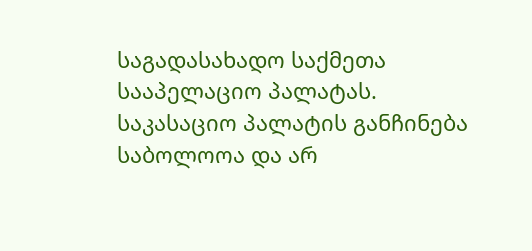საგადასახადო საქმეთა სააპელაციო პალატას.
საკასაციო პალატის განჩინება საბოლოოა და არ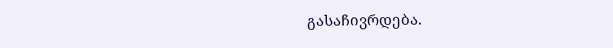გასაჩივრდება.